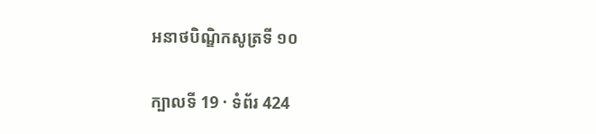អនាថបិណ្ឌិកសូត្រទី ១០

ក្បាលទី 19 · ទំព័រ 424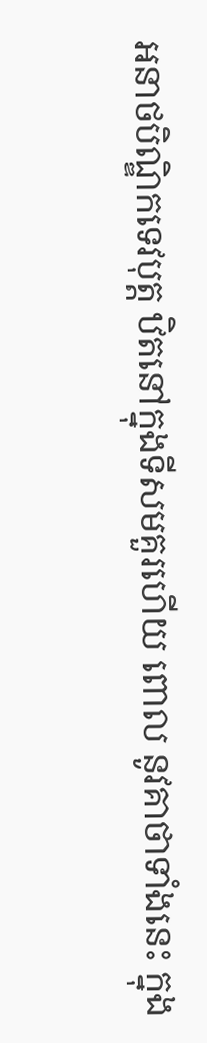អនាថបិណ្ឌិកទេវបុត្ត ឋិតនៅក្នុងទីសមគួរហើយ ពោល នូវគាថាទាំងនេះ ក្នុង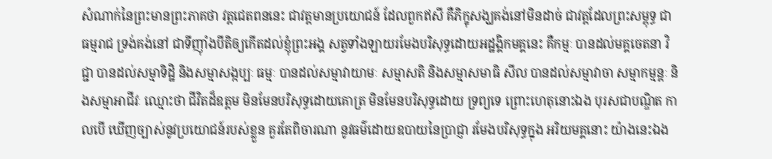សំណាក់នៃព្រះមានព្រះភាគថា វត្តជេតពននេះ ជាវត្តមានប្រយោជន៍ ដែលពួកឥសី គឺភិក្ខុសង្ឃគង់នៅមិនដាច់ ជាវត្តដែលព្រះសម្ពុទ្ធ ជា ធម្មរាជ ទ្រង់គង់នៅ ជាទីញ៉ាំងបីតិឲ្យកើតដល់ខ្ញុំព្រះអង្គ សត្វទាំងឡាយរមែងបរិសុទ្ធដោយអដ្ឋង្គិកមគ្គនេះ គឺកម្មៈ បានដល់មគ្គចេតនា វិជ្ជា បានដល់សម្មាទិដ្ឋិ និងសម្មាសង្កប្បៈ ធម្មៈ បានដល់សម្មាវាយាមៈ សម្មាសតិ និងសម្មាសមាធិ សីល បានដល់សម្មាវាចា សម្មាកម្មន្តៈ និងសម្មាអាជីវៈ ឈ្មោះថា ជីវិតដ៏ឧត្តម មិនមែនបរិសុទ្ធដោយគោត្រ មិនមែនបរិសុទ្ធដោយ ទ្រព្យទេ ព្រោះហេតុនោះឯង បុរសជាបណ្ឌិត កាលបើ ឃើញច្បាស់នូវប្រយោជន៍របស់ខ្លួន គួរតែពិចារណា នូវធម៌ដោយឧបាយនៃប្រាជ្ញា រមែងបរិសុទ្ធក្នុង អរិយមគ្គនោះ យ៉ាងនេះឯង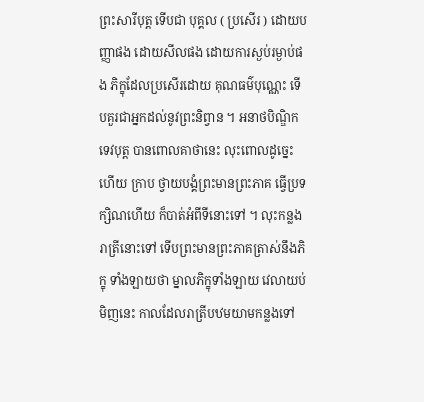ព្រះសារីបុត្ត ទើបជា បុគ្គល ( ប្រសើរ ) ដោយបញ្ញាផង ដោយសីលផង ដោយការស្ងប់រម្ងាប់ផង ភិក្ខុដែលប្រសើរដោយ គុណធម៌បុណ្ណេះ ទើបគួរជាអ្នកដល់នូវព្រះនិព្វាន ។ អនាថបិណ្ឌិកទេវបុត្ត បានពោលគាថានេះ លុះពោលដូច្នេះហើយ ក្រាប ថ្វាយបង្គំព្រះមានព្រះភាគ ធ្វើប្រទក្សិណហើយ ក៏បាត់អំពីទីនោះទៅ ។ លុះកន្លងរាត្រីនោះទៅ ទើបព្រះមានព្រះភាគត្រាស់នឹងភិក្ខុ ទាំងឡាយថា ម្នាលភិក្ខុទាំងឡាយ វេលាយប់មិញនេះ កាលដែលរាត្រីបឋមយាមកន្លងទៅ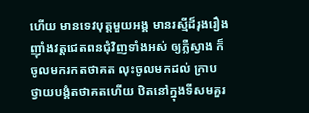ហើយ មានទេវបុត្តមួយអង្គ មានរស្មីដ៏រុងរឿង ញ៉ាំងវត្តជេតពនជុំវិញទាំងអស់ ឲ្យភ្លឺស្វាង ក៏ចូលមករកតថាគត លុះចូលមកដល់ ក្រាប ថ្វាយបង្គំតថាគតហើយ ឋិតនៅក្នុងទីសមគួរ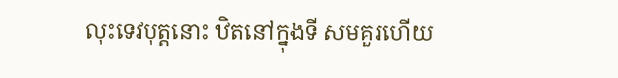លុះទេវបុត្តនោះ ឋិតនៅក្នុងទី សមគួរហើយ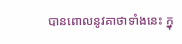បានពោលនូវគាថាទាំងនេះ ក្នុ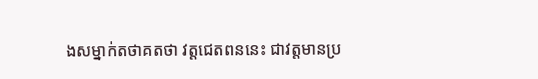ងសម្នាក់តថាគតថា វត្តជេតពននេះ ជាវត្តមានប្រ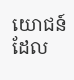យោជន៍ ដែល